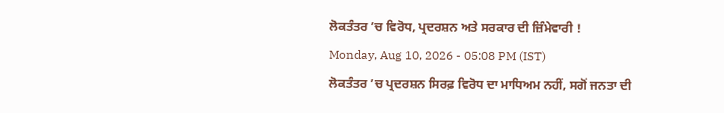ਲੋਕਤੰਤਰ ’ਚ ਵਿਰੋਧ, ਪ੍ਰਦਰਸ਼ਨ ਅਤੇ ਸਰਕਾਰ ਦੀ ਜ਼ਿੰਮੇਵਾਰੀ !
Monday, Aug 10, 2026 - 05:08 PM (IST)
ਲੋਕਤੰਤਰ ’ਚ ਪ੍ਰਦਰਸ਼ਨ ਸਿਰਫ਼ ਵਿਰੋਧ ਦਾ ਮਾਧਿਅਮ ਨਹੀਂ, ਸਗੋਂ ਜਨਤਾ ਦੀ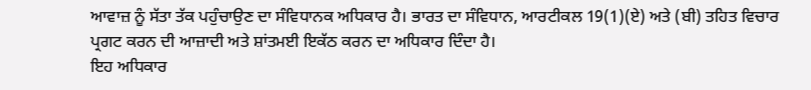ਆਵਾਜ਼ ਨੂੰ ਸੱਤਾ ਤੱਕ ਪਹੁੰਚਾਉਣ ਦਾ ਸੰਵਿਧਾਨਕ ਅਧਿਕਾਰ ਹੈ। ਭਾਰਤ ਦਾ ਸੰਵਿਧਾਨ, ਆਰਟੀਕਲ 19(1)(ਏ) ਅਤੇ (ਬੀ) ਤਹਿਤ ਵਿਚਾਰ ਪ੍ਰਗਟ ਕਰਨ ਦੀ ਆਜ਼ਾਦੀ ਅਤੇ ਸ਼ਾਂਤਮਈ ਇਕੱਠ ਕਰਨ ਦਾ ਅਧਿਕਾਰ ਦਿੰਦਾ ਹੈ।
ਇਹ ਅਧਿਕਾਰ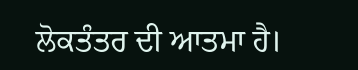ਲੋਕਤੰਤਰ ਦੀ ਆਤਮਾ ਹੈ।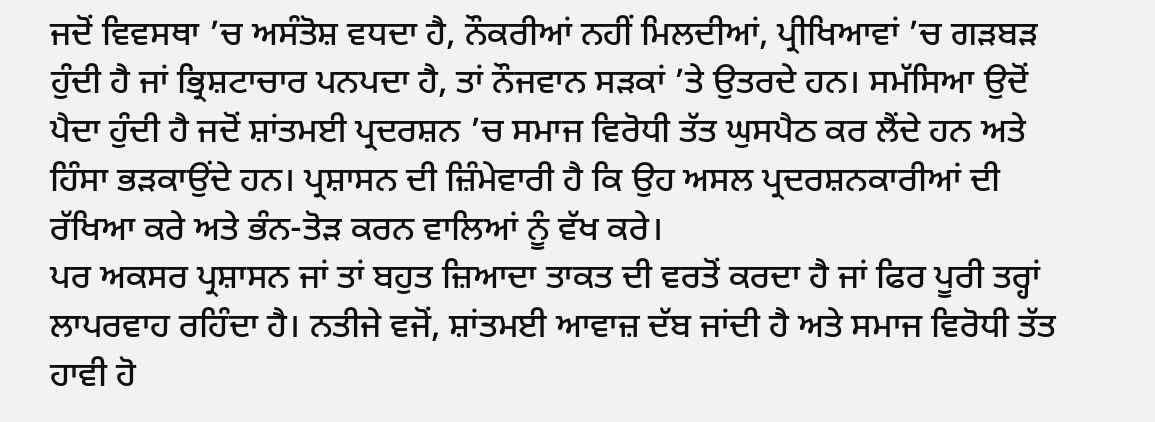ਜਦੋਂ ਵਿਵਸਥਾ ’ਚ ਅਸੰਤੋਸ਼ ਵਧਦਾ ਹੈ, ਨੌਕਰੀਆਂ ਨਹੀਂ ਮਿਲਦੀਆਂ, ਪ੍ਰੀਖਿਆਵਾਂ ’ਚ ਗੜਬੜ ਹੁੰਦੀ ਹੈ ਜਾਂ ਭ੍ਰਿਸ਼ਟਾਚਾਰ ਪਨਪਦਾ ਹੈ, ਤਾਂ ਨੌਜਵਾਨ ਸੜਕਾਂ ’ਤੇ ਉਤਰਦੇ ਹਨ। ਸਮੱਸਿਆ ਉਦੋਂ ਪੈਦਾ ਹੁੰਦੀ ਹੈ ਜਦੋਂ ਸ਼ਾਂਤਮਈ ਪ੍ਰਦਰਸ਼ਨ ’ਚ ਸਮਾਜ ਵਿਰੋਧੀ ਤੱਤ ਘੁਸਪੈਠ ਕਰ ਲੈਂਦੇ ਹਨ ਅਤੇ ਹਿੰਸਾ ਭੜਕਾਉਂਦੇ ਹਨ। ਪ੍ਰਸ਼ਾਸਨ ਦੀ ਜ਼ਿੰਮੇਵਾਰੀ ਹੈ ਕਿ ਉਹ ਅਸਲ ਪ੍ਰਦਰਸ਼ਨਕਾਰੀਆਂ ਦੀ ਰੱਖਿਆ ਕਰੇ ਅਤੇ ਭੰਨ-ਤੋੜ ਕਰਨ ਵਾਲਿਆਂ ਨੂੰ ਵੱਖ ਕਰੇ।
ਪਰ ਅਕਸਰ ਪ੍ਰਸ਼ਾਸਨ ਜਾਂ ਤਾਂ ਬਹੁਤ ਜ਼ਿਆਦਾ ਤਾਕਤ ਦੀ ਵਰਤੋਂ ਕਰਦਾ ਹੈ ਜਾਂ ਫਿਰ ਪੂਰੀ ਤਰ੍ਹਾਂ ਲਾਪਰਵਾਹ ਰਹਿੰਦਾ ਹੈ। ਨਤੀਜੇ ਵਜੋਂ, ਸ਼ਾਂਤਮਈ ਆਵਾਜ਼ ਦੱਬ ਜਾਂਦੀ ਹੈ ਅਤੇ ਸਮਾਜ ਵਿਰੋਧੀ ਤੱਤ ਹਾਵੀ ਹੋ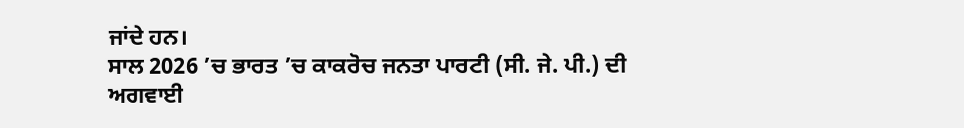ਜਾਂਦੇ ਹਨ।
ਸਾਲ 2026 ’ਚ ਭਾਰਤ ’ਚ ਕਾਕਰੋਚ ਜਨਤਾ ਪਾਰਟੀ (ਸੀ. ਜੇ. ਪੀ.) ਦੀ ਅਗਵਾਈ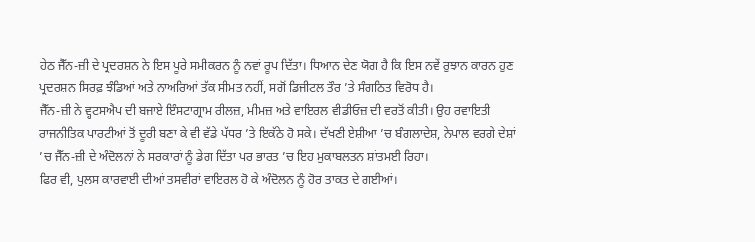ਹੇਠ ਜੈੱਨ-ਜ਼ੀ ਦੇ ਪ੍ਰਦਰਸ਼ਨ ਨੇ ਇਸ ਪੂਰੇ ਸਮੀਕਰਨ ਨੂੰ ਨਵਾਂ ਰੂਪ ਦਿੱਤਾ। ਧਿਆਨ ਦੇਣ ਯੋਗ ਹੈ ਕਿ ਇਸ ਨਵੇਂ ਰੁਝਾਨ ਕਾਰਨ ਹੁਣ ਪ੍ਰਦਰਸ਼ਨ ਸਿਰਫ਼ ਝੰਡਿਆਂ ਅਤੇ ਨਾਅਰਿਆਂ ਤੱਕ ਸੀਮਤ ਨਹੀਂ, ਸਗੋਂ ਡਿਜੀਟਲ ਤੌਰ ’ਤੇ ਸੰਗਠਿਤ ਵਿਰੋਧ ਹੈ।
ਜੈੱਨ-ਜ਼ੀ ਨੇ ਵ੍ਹਟਸਐਪ ਦੀ ਬਜਾਏ ਇੰਸਟਾਗ੍ਰਾਮ ਰੀਲਜ਼, ਮੀਮਜ਼ ਅਤੇ ਵਾਇਰਲ ਵੀਡੀਓਜ਼ ਦੀ ਵਰਤੋਂ ਕੀਤੀ। ਉਹ ਰਵਾਇਤੀ ਰਾਜਨੀਤਿਕ ਪਾਰਟੀਆਂ ਤੋਂ ਦੂਰੀ ਬਣਾ ਕੇ ਵੀ ਵੱਡੇ ਪੱਧਰ ’ਤੇ ਇਕੱਠੇ ਹੋ ਸਕੇ। ਦੱਖਣੀ ਏਸ਼ੀਆ ’ਚ ਬੰਗਲਾਦੇਸ਼, ਨੇਪਾਲ ਵਰਗੇ ਦੇਸ਼ਾਂ ’ਚ ਜੈੱਨ-ਜ਼ੀ ਦੇ ਅੰਦੋਲਨਾਂ ਨੇ ਸਰਕਾਰਾਂ ਨੂੰ ਡੇਗ ਦਿੱਤਾ ਪਰ ਭਾਰਤ ’ਚ ਇਹ ਮੁਕਾਬਲਤਨ ਸ਼ਾਂਤਮਈ ਰਿਹਾ।
ਫਿਰ ਵੀ, ਪੁਲਸ ਕਾਰਵਾਈ ਦੀਆਂ ਤਸਵੀਰਾਂ ਵਾਇਰਲ ਹੋ ਕੇ ਅੰਦੋਲਨ ਨੂੰ ਹੋਰ ਤਾਕਤ ਦੇ ਗਈਆਂ।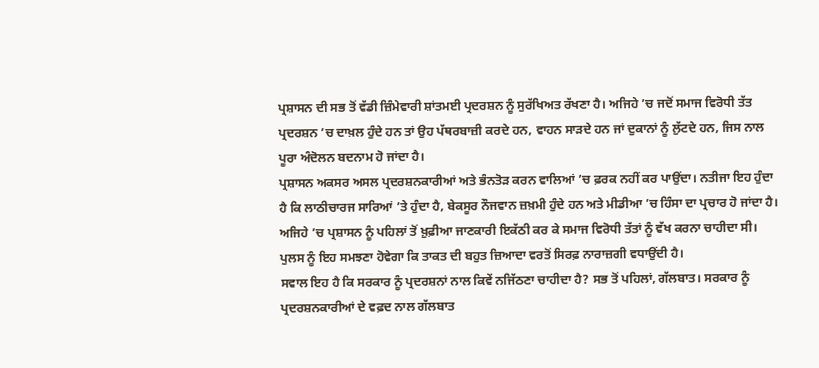ਪ੍ਰਸ਼ਾਸਨ ਦੀ ਸਭ ਤੋਂ ਵੱਡੀ ਜ਼ਿੰਮੇਵਾਰੀ ਸ਼ਾਂਤਮਈ ਪ੍ਰਦਰਸ਼ਨ ਨੂੰ ਸੁਰੱਖਿਅਤ ਰੱਖਣਾ ਹੈ। ਅਜਿਹੇ ’ਚ ਜਦੋਂ ਸਮਾਜ ਵਿਰੋਧੀ ਤੱਤ ਪ੍ਰਦਰਸ਼ਨ ’ਚ ਦਾਖ਼ਲ ਹੁੰਦੇ ਹਨ ਤਾਂ ਉਹ ਪੱਥਰਬਾਜ਼ੀ ਕਰਦੇ ਹਨ, ਵਾਹਨ ਸਾੜਦੇ ਹਨ ਜਾਂ ਦੁਕਾਨਾਂ ਨੂੰ ਲੁੱਟਦੇ ਹਨ, ਜਿਸ ਨਾਲ ਪੂਰਾ ਅੰਦੋਲਨ ਬਦਨਾਮ ਹੋ ਜਾਂਦਾ ਹੈ।
ਪ੍ਰਸ਼ਾਸਨ ਅਕਸਰ ਅਸਲ ਪ੍ਰਦਰਸ਼ਨਕਾਰੀਆਂ ਅਤੇ ਭੰਨਤੋੜ ਕਰਨ ਵਾਲਿਆਂ ’ਚ ਫ਼ਰਕ ਨਹੀਂ ਕਰ ਪਾਉਂਦਾ। ਨਤੀਜਾ ਇਹ ਹੁੰਦਾ ਹੈ ਕਿ ਲਾਠੀਚਾਰਜ ਸਾਰਿਆਂ ’ਤੇ ਹੁੰਦਾ ਹੈ, ਬੇਕਸੂਰ ਨੌਜਵਾਨ ਜ਼ਖ਼ਮੀ ਹੁੰਦੇ ਹਨ ਅਤੇ ਮੀਡੀਆ ’ਚ ਹਿੰਸਾ ਦਾ ਪ੍ਰਚਾਰ ਹੋ ਜਾਂਦਾ ਹੈ। ਅਜਿਹੇ ’ਚ ਪ੍ਰਸ਼ਾਸਨ ਨੂੰ ਪਹਿਲਾਂ ਤੋਂ ਖ਼ੁਫ਼ੀਆ ਜਾਣਕਾਰੀ ਇਕੱਠੀ ਕਰ ਕੇ ਸਮਾਜ ਵਿਰੋਧੀ ਤੱਤਾਂ ਨੂੰ ਵੱਖ ਕਰਨਾ ਚਾਹੀਦਾ ਸੀ।
ਪੁਲਸ ਨੂੰ ਇਹ ਸਮਝਣਾ ਹੋਵੇਗਾ ਕਿ ਤਾਕਤ ਦੀ ਬਹੁਤ ਜ਼ਿਆਦਾ ਵਰਤੋਂ ਸਿਰਫ਼ ਨਾਰਾਜ਼ਗੀ ਵਧਾਉਂਦੀ ਹੈ।
ਸਵਾਲ ਇਹ ਹੈ ਕਿ ਸਰਕਾਰ ਨੂੰ ਪ੍ਰਦਰਸ਼ਨਾਂ ਨਾਲ ਕਿਵੇਂ ਨਜਿੱਠਣਾ ਚਾਹੀਦਾ ਹੈ? ਸਭ ਤੋਂ ਪਹਿਲਾਂ, ਗੱਲਬਾਤ। ਸਰਕਾਰ ਨੂੰ ਪ੍ਰਦਰਸ਼ਨਕਾਰੀਆਂ ਦੇ ਵਫ਼ਦ ਨਾਲ ਗੱਲਬਾਤ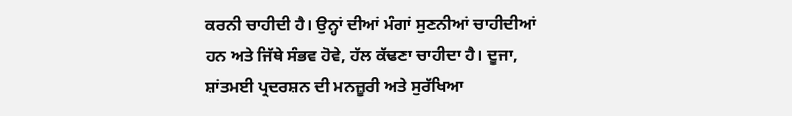ਕਰਨੀ ਚਾਹੀਦੀ ਹੈ। ਉਨ੍ਹਾਂ ਦੀਆਂ ਮੰਗਾਂ ਸੁਣਨੀਆਂ ਚਾਹੀਦੀਆਂ ਹਨ ਅਤੇ ਜਿੱਥੇ ਸੰਭਵ ਹੋਵੇ, ਹੱਲ ਕੱਢਣਾ ਚਾਹੀਦਾ ਹੈ। ਦੂਜਾ, ਸ਼ਾਂਤਮਈ ਪ੍ਰਦਰਸ਼ਨ ਦੀ ਮਨਜ਼ੂਰੀ ਅਤੇ ਸੁਰੱਖਿਆ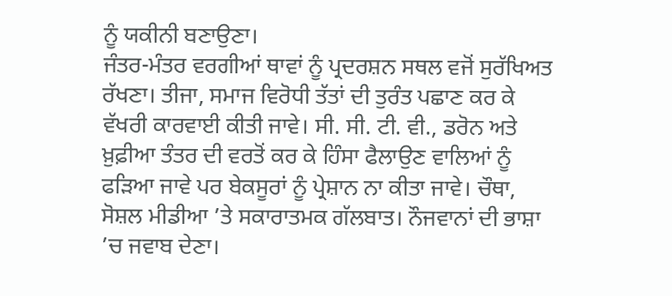ਨੂੰ ਯਕੀਨੀ ਬਣਾਉਣਾ।
ਜੰਤਰ-ਮੰਤਰ ਵਰਗੀਆਂ ਥਾਵਾਂ ਨੂੰ ਪ੍ਰਦਰਸ਼ਨ ਸਥਲ ਵਜੋਂ ਸੁਰੱਖਿਅਤ ਰੱਖਣਾ। ਤੀਜਾ, ਸਮਾਜ ਵਿਰੋਧੀ ਤੱਤਾਂ ਦੀ ਤੁਰੰਤ ਪਛਾਣ ਕਰ ਕੇ ਵੱਖਰੀ ਕਾਰਵਾਈ ਕੀਤੀ ਜਾਵੇ। ਸੀ. ਸੀ. ਟੀ. ਵੀ., ਡਰੋਨ ਅਤੇ ਖ਼ੁਫ਼ੀਆ ਤੰਤਰ ਦੀ ਵਰਤੋਂ ਕਰ ਕੇ ਹਿੰਸਾ ਫੈਲਾਉਣ ਵਾਲਿਆਂ ਨੂੰ ਫੜਿਆ ਜਾਵੇ ਪਰ ਬੇਕਸੂਰਾਂ ਨੂੰ ਪ੍ਰੇਸ਼ਾਨ ਨਾ ਕੀਤਾ ਜਾਵੇ। ਚੌਥਾ, ਸੋਸ਼ਲ ਮੀਡੀਆ ’ਤੇ ਸਕਾਰਾਤਮਕ ਗੱਲਬਾਤ। ਨੌਜਵਾਨਾਂ ਦੀ ਭਾਸ਼ਾ ’ਚ ਜਵਾਬ ਦੇਣਾ।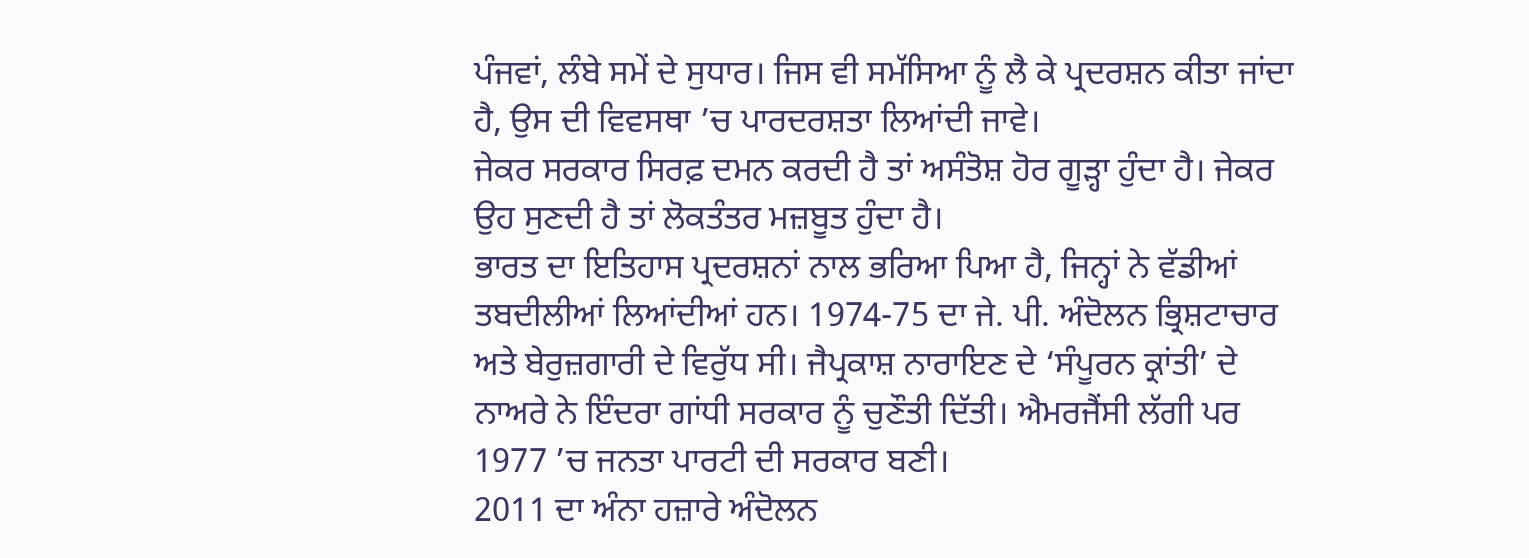ਪੰਜਵਾਂ, ਲੰਬੇ ਸਮੇਂ ਦੇ ਸੁਧਾਰ। ਜਿਸ ਵੀ ਸਮੱਸਿਆ ਨੂੰ ਲੈ ਕੇ ਪ੍ਰਦਰਸ਼ਨ ਕੀਤਾ ਜਾਂਦਾ ਹੈ, ਉਸ ਦੀ ਵਿਵਸਥਾ ’ਚ ਪਾਰਦਰਸ਼ਤਾ ਲਿਆਂਦੀ ਜਾਵੇ।
ਜੇਕਰ ਸਰਕਾਰ ਸਿਰਫ਼ ਦਮਨ ਕਰਦੀ ਹੈ ਤਾਂ ਅਸੰਤੋਸ਼ ਹੋਰ ਗੂੜ੍ਹਾ ਹੁੰਦਾ ਹੈ। ਜੇਕਰ ਉਹ ਸੁਣਦੀ ਹੈ ਤਾਂ ਲੋਕਤੰਤਰ ਮਜ਼ਬੂਤ ਹੁੰਦਾ ਹੈ।
ਭਾਰਤ ਦਾ ਇਤਿਹਾਸ ਪ੍ਰਦਰਸ਼ਨਾਂ ਨਾਲ ਭਰਿਆ ਪਿਆ ਹੈ, ਜਿਨ੍ਹਾਂ ਨੇ ਵੱਡੀਆਂ ਤਬਦੀਲੀਆਂ ਲਿਆਂਦੀਆਂ ਹਨ। 1974-75 ਦਾ ਜੇ. ਪੀ. ਅੰਦੋਲਨ ਭ੍ਰਿਸ਼ਟਾਚਾਰ ਅਤੇ ਬੇਰੁਜ਼ਗਾਰੀ ਦੇ ਵਿਰੁੱਧ ਸੀ। ਜੈਪ੍ਰਕਾਸ਼ ਨਾਰਾਇਣ ਦੇ ‘ਸੰਪੂਰਨ ਕ੍ਰਾਂਤੀ’ ਦੇ ਨਾਅਰੇ ਨੇ ਇੰਦਰਾ ਗਾਂਧੀ ਸਰਕਾਰ ਨੂੰ ਚੁਣੌਤੀ ਦਿੱਤੀ। ਐਮਰਜੈਂਸੀ ਲੱਗੀ ਪਰ 1977 ’ਚ ਜਨਤਾ ਪਾਰਟੀ ਦੀ ਸਰਕਾਰ ਬਣੀ।
2011 ਦਾ ਅੰਨਾ ਹਜ਼ਾਰੇ ਅੰਦੋਲਨ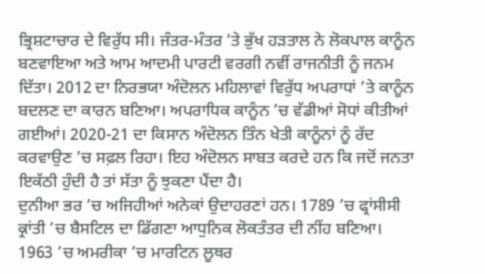ਭ੍ਰਿਸ਼ਟਾਚਾਰ ਦੇ ਵਿਰੁੱਧ ਸੀ। ਜੰਤਰ-ਮੰਤਰ ’ਤੇ ਭੁੱਖ ਹੜਤਾਲ ਨੇ ਲੋਕਪਾਲ ਕਾਨੂੰਨ ਬਣਵਾਇਆ ਅਤੇ ਆਮ ਆਦਮੀ ਪਾਰਟੀ ਵਰਗੀ ਨਵੀਂ ਰਾਜਨੀਤੀ ਨੂੰ ਜਨਮ ਦਿੱਤਾ। 2012 ਦਾ ਨਿਰਭਯਾ ਅੰਦੋਲਨ ਮਹਿਲਾਵਾਂ ਵਿਰੁੱਧ ਅਪਰਾਧਾਂ ’ਤੇ ਕਾਨੂੰਨ ਬਦਲਣ ਦਾ ਕਾਰਨ ਬਣਿਆ। ਅਪਰਾਧਿਕ ਕਾਨੂੰਨ ’ਚ ਵੱਡੀਆਂ ਸੋਧਾਂ ਕੀਤੀਆਂ ਗਈਆਂ। 2020-21 ਦਾ ਕਿਸਾਨ ਅੰਦੋਲਨ ਤਿੰਨ ਖੇਤੀ ਕਾਨੂੰਨਾਂ ਨੂੰ ਰੱਦ ਕਰਵਾਉਣ ’ਚ ਸਫ਼ਲ ਰਿਹਾ। ਇਹ ਅੰਦੋਲਨ ਸਾਬਤ ਕਰਦੇ ਹਨ ਕਿ ਜਦੋਂ ਜਨਤਾ ਇਕੱਠੀ ਹੁੰਦੀ ਹੈ ਤਾਂ ਸੱਤਾ ਨੂੰ ਝੁਕਣਾ ਪੈਂਦਾ ਹੈ।
ਦੁਨੀਆ ਭਰ ’ਚ ਅਜਿਹੀਆਂ ਅਨੇਕਾਂ ਉਦਾਹਰਣਾਂ ਹਨ। 1789 ’ਚ ਫ੍ਰਾਂਸੀਸੀ ਕ੍ਰਾਂਤੀ ’ਚ ਬੈਸਟਿਲ ਦਾ ਡਿੱਗਣਾ ਆਧੁਨਿਕ ਲੋਕਤੰਤਰ ਦੀ ਨੀਂਹ ਬਣਿਆ। 1963 ’ਚ ਅਮਰੀਕਾ ’ਚ ਮਾਰਟਿਨ ਲੂਥਰ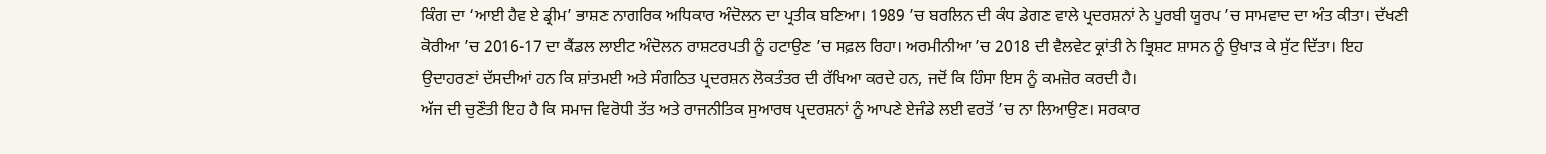ਕਿੰਗ ਦਾ ‘ਆਈ ਹੈਵ ਏ ਡ੍ਰੀਮ’ ਭਾਸ਼ਣ ਨਾਗਰਿਕ ਅਧਿਕਾਰ ਅੰਦੋਲਨ ਦਾ ਪ੍ਰਤੀਕ ਬਣਿਆ। 1989 ’ਚ ਬਰਲਿਨ ਦੀ ਕੰਧ ਡੇਗਣ ਵਾਲੇ ਪ੍ਰਦਰਸ਼ਨਾਂ ਨੇ ਪੂਰਬੀ ਯੂਰਪ ’ਚ ਸਾਮਵਾਦ ਦਾ ਅੰਤ ਕੀਤਾ। ਦੱਖਣੀ ਕੋਰੀਆ ’ਚ 2016-17 ਦਾ ਕੈਂਡਲ ਲਾਈਟ ਅੰਦੋਲਨ ਰਾਸ਼ਟਰਪਤੀ ਨੂੰ ਹਟਾਉਣ ’ਚ ਸਫ਼ਲ ਰਿਹਾ। ਅਰਮੀਨੀਆ ’ਚ 2018 ਦੀ ਵੈਲਵੇਟ ਕ੍ਰਾਂਤੀ ਨੇ ਭ੍ਰਿਸ਼ਟ ਸ਼ਾਸਨ ਨੂੰ ਉਖਾੜ ਕੇ ਸੁੱਟ ਦਿੱਤਾ। ਇਹ ਉਦਾਹਰਣਾਂ ਦੱਸਦੀਆਂ ਹਨ ਕਿ ਸ਼ਾਂਤਮਈ ਅਤੇ ਸੰਗਠਿਤ ਪ੍ਰਦਰਸ਼ਨ ਲੋਕਤੰਤਰ ਦੀ ਰੱਖਿਆ ਕਰਦੇ ਹਨ, ਜਦੋਂ ਕਿ ਹਿੰਸਾ ਇਸ ਨੂੰ ਕਮਜ਼ੋਰ ਕਰਦੀ ਹੈ।
ਅੱਜ ਦੀ ਚੁਣੌਤੀ ਇਹ ਹੈ ਕਿ ਸਮਾਜ ਵਿਰੋਧੀ ਤੱਤ ਅਤੇ ਰਾਜਨੀਤਿਕ ਸੁਆਰਥ ਪ੍ਰਦਰਸ਼ਨਾਂ ਨੂੰ ਆਪਣੇ ਏਜੰਡੇ ਲਈ ਵਰਤੋਂ ’ਚ ਨਾ ਲਿਆਉਣ। ਸਰਕਾਰ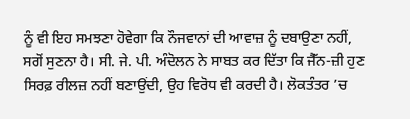ਨੂੰ ਵੀ ਇਹ ਸਮਝਣਾ ਹੋਵੇਗਾ ਕਿ ਨੌਜਵਾਨਾਂ ਦੀ ਆਵਾਜ਼ ਨੂੰ ਦਬਾਉਣਾ ਨਹੀਂ, ਸਗੋਂ ਸੁਣਨਾ ਹੈ। ਸੀ. ਜੇ. ਪੀ. ਅੰਦੋਲਨ ਨੇ ਸਾਬਤ ਕਰ ਦਿੱਤਾ ਕਿ ਜੈੱਨ-ਜ਼ੀ ਹੁਣ ਸਿਰਫ਼ ਰੀਲਜ਼ ਨਹੀਂ ਬਣਾਉਂਦੀ, ਉਹ ਵਿਰੋਧ ਵੀ ਕਰਦੀ ਹੈ। ਲੋਕਤੰਤਰ ’ਚ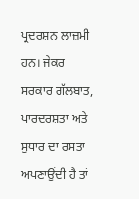ਪ੍ਰਦਰਸ਼ਨ ਲਾਜ਼ਮੀ ਹਨ। ਜੇਕਰ ਸਰਕਾਰ ਗੱਲਬਾਤ, ਪਾਰਦਰਸ਼ਤਾ ਅਤੇ ਸੁਧਾਰ ਦਾ ਰਸਤਾ ਅਪਣਾਉਂਦੀ ਹੈ ਤਾਂ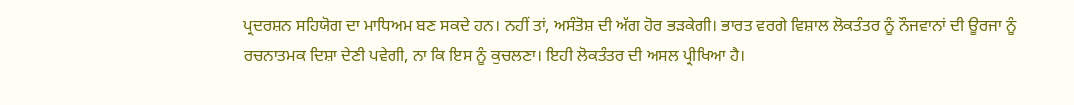ਪ੍ਰਦਰਸ਼ਨ ਸਹਿਯੋਗ ਦਾ ਮਾਧਿਅਮ ਬਣ ਸਕਦੇ ਹਨ। ਨਹੀਂ ਤਾਂ, ਅਸੰਤੋਸ਼ ਦੀ ਅੱਗ ਹੋਰ ਭੜਕੇਗੀ। ਭਾਰਤ ਵਰਗੇ ਵਿਸ਼ਾਲ ਲੋਕਤੰਤਰ ਨੂੰ ਨੌਜਵਾਨਾਂ ਦੀ ਊਰਜਾ ਨੂੰ ਰਚਨਾਤਮਕ ਦਿਸ਼ਾ ਦੇਣੀ ਪਵੇਗੀ, ਨਾ ਕਿ ਇਸ ਨੂੰ ਕੁਚਲਣਾ। ਇਹੀ ਲੋਕਤੰਤਰ ਦੀ ਅਸਲ ਪ੍ਰੀਖਿਆ ਹੈ।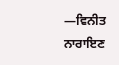—ਵਿਨੀਤ ਨਾਰਾਇਣ